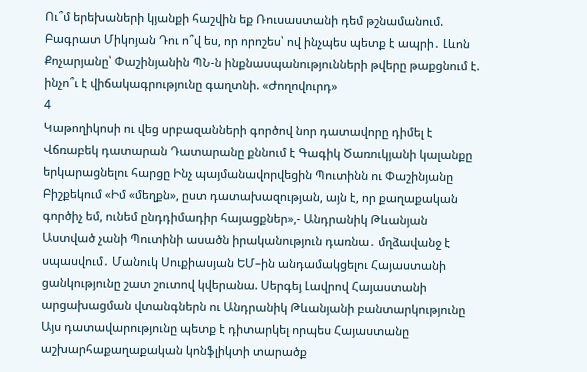Ու՞մ երեխաների կյանքի հաշվին եք Ռուսաստանի դեմ թշնամանում. Բագրատ Միկոյան Դու ո՞վ ես, որ որոշես՝ ով ինչպես պետք է ապրի․ Լևոն Քոչարյանը՝ Փաշինյանին ՊՆ-ն ինքնասպանությունների թվերը թաքցնում է. ինչո՞ւ է վիճակագրությունը գաղտնի. «Ժողովուրդ»
4
Կաթողիկոսի ու վեց սրբազանների գործով նոր դատավորը դիմել է Վճռաբեկ դատարան Դատարանը քննում է Գագիկ Ծառուկյանի կալանքը երկարացնելու հարցը Ինչ պայմանավորվեցին Պուտինն ու Փաշինյանը Բիշքեկում «Իմ «մեղքն», ըստ դատախազության, այն է, որ քաղաքական գործիչ եմ, ունեմ ընդդիմադիր հայացքներ»,- Անդրանիկ Թևանյան Աստված չանի Պուտինի ասածն իրականություն դառնա․ մղձավանջ է սպասվում․ Մանուկ Սուքիասյան ԵՄ–ին անդամակցելու Հայաստանի ցանկությունը շատ շուտով կվերանա. Սերգեյ Լավրով Հայաստանի արցախացման վտանգներն ու Անդրանիկ Թևանյանի բանտարկությունը Այս դատավարությունը պետք է դիտարկել որպես Հայաստանը աշխարհաքաղաքական կոնֆլիկտի տարածք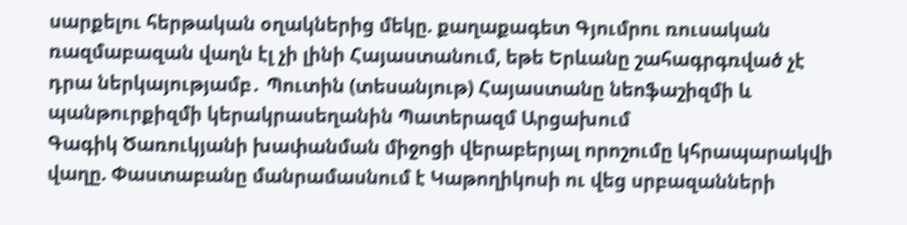սարքելու հերթական օղակներից մեկը. քաղաքագետ Գյումրու ռուսական ռազմաբազան վաղն էլ չի լինի Հայաստանում, եթե Երևանը շահագրգռված չէ դրա ներկայությամբ․ Պուտին (տեսանյութ) Հայաստանը նեոֆաշիզմի և պանթուրքիզմի կերակրասեղանին Պատերազմ Արցախում
Գագիկ Ծառուկյանի խափանման միջոցի վերաբերյալ որոշումը կհրապարակվի վաղը. Փաստաբանը մանրամասնում է Կաթողիկոսի ու վեց սրբազանների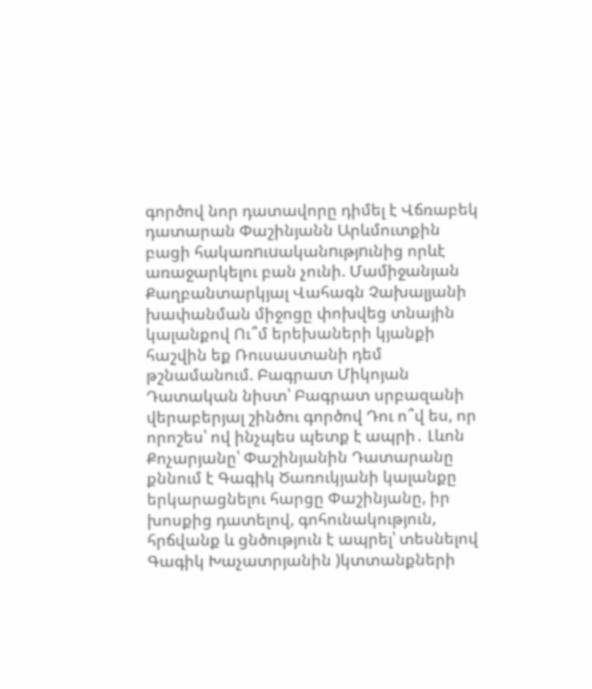գործով նոր դատավորը դիմել է Վճռաբեկ դատարան Փաշինյանն Արևմուտքին բացի հակառnւuականnւթյnւնից որևէ առաջարկելու բան չունի. Մամիջանյան Քաղբանտարկյալ Վահագն Չախալյանի խափանման միջոցը փոխվեց տնային կալանքով Ու՞մ երեխաների կյանքի հաշվին եք Ռուսաստանի դեմ թշնամանում. Բագրատ Միկոյան Դատական նիստ՝ Բագրատ սրբազանի վերաբերյալ շինծու գործով Դու ո՞վ ես, որ որոշես՝ ով ինչպես պետք է ապրի․ Լևոն Քոչարյանը՝ Փաշինյանին Դատարանը քննում է Գագիկ Ծառուկյանի կալանքը երկարացնելու հարցը Փաշինյանը, իր խոսքից դատելով, գոհունակություն, հրճվանք և ցնծություն է ապրել՝ տեսնելով Գագիկ Խաչատրյանին )կտտանքների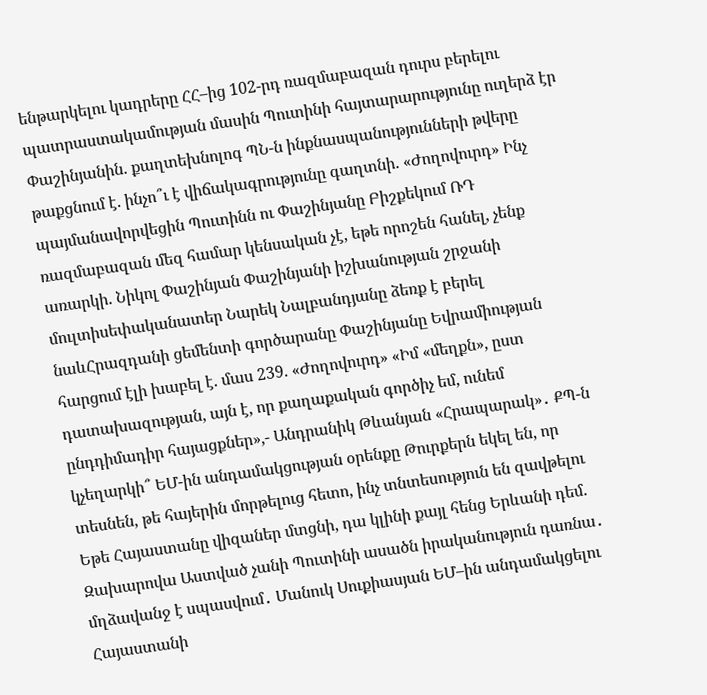ենթարկելու կադրերը ՀՀ–ից 102-րդ ռազմաբազան դուրս բերելու պատրաստակամության մասին Պուտինի հայտարարությունը ուղերձ էր Փաշինյանին. քաղտեխնոլոգ ՊՆ-ն ինքնասպանությունների թվերը թաքցնում է. ինչո՞ւ է վիճակագրությունը գաղտնի. «Ժողովուրդ» Ինչ պայմանավորվեցին Պուտինն ու Փաշինյանը Բիշքեկում ՌԴ ռազմաբազան մեզ համար կենսական չէ, եթե որոշեն հանել, չենք առարկի. Նիկոլ Փաշինյան Փաշինյանի իշխանության շրջանի մուլտիսեփականատեր Նարեկ Նալբանդյանը ձեռք է բերել նաևՀրազդանի ցեմենտի գործարանը Փաշինյանը Եվրամիության հարցում էլի խաբել է. մաս 239. «Ժողովուրդ» «Իմ «մեղքն», ըստ դատախազության, այն է, որ քաղաքական գործիչ եմ, ունեմ ընդդիմադիր հայացքներ»,- Անդրանիկ Թևանյան «Հրապարակ»․ ՔՊ-ն կչեղարկի՞ ԵՄ-ին անդամակցության օրենքը Թուրքերն եկել են, որ տեսնեն, թե հայերին մորթելուց հետո, ինչ տնտեսություն են զավթելու Եթե Հայաստանը վիզաներ մտցնի, դա կլինի քայլ հենց Երևանի դեմ. Զախարովա Աստված չանի Պուտինի ասածն իրականություն դառնա․ մղձավանջ է սպասվում․ Մանուկ Սուքիասյան ԵՄ–ին անդամակցելու Հայաստանի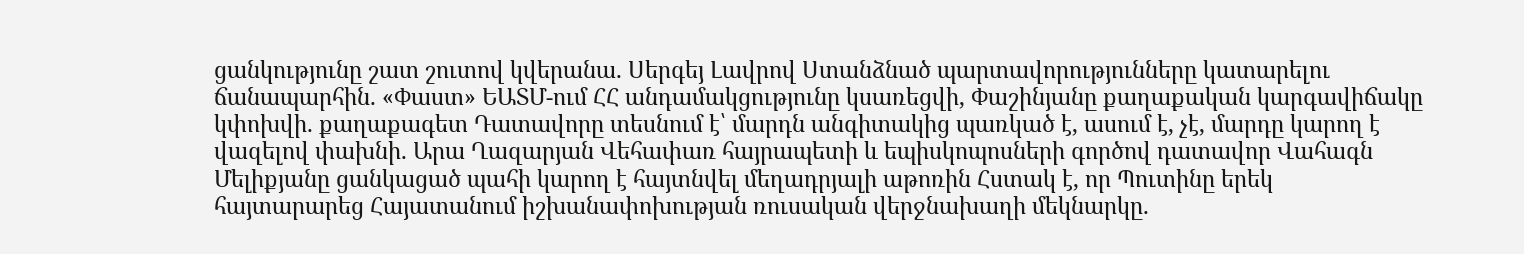ցանկությունը շատ շուտով կվերանա. Սերգեյ Լավրով Ստանձնած պարտավորությունները կատարելու ճանապարհին. «Փաստ» ԵԱՏՄ-ում ՀՀ անդամակցությունը կսառեցվի, Փաշինյանը քաղաքական կարգավիճակը կփոխվի. քաղաքագետ Դատավորը տեսնում է՝ մարդն անգիտակից պառկած է, ասում է, չէ, մարդը կարող է վազելով փախնի. Արա Ղազարյան Վեհափառ հայրապետի և եպիսկոպոսների գործով դատավոր Վահագն Մելիքյանը ցանկացած պահի կարող է հայտնվել մեղադրյալի աթոռին Հստակ է, որ Պուտինը երեկ հայտարարեց Հայատանում իշխանափոխության ռուսական վերջնախաղի մեկնարկը.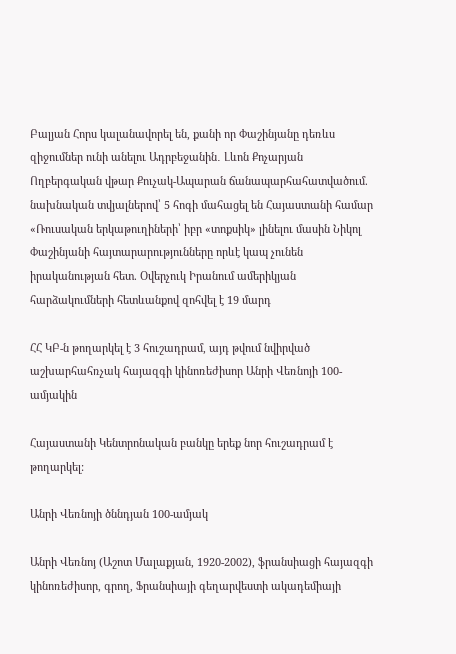Բալյան Հորս կալանավորել են, քանի որ Փաշինյանը դեռևս զիջումներ ունի անելու Ադրբեջանին․ Լևոն Քոչարյան Ողբերգական վթար Քուչակ-Ապարան ճանապարհահատվածում. նախնական տվյալներով՝ 5 հոգի մահացել են Հայաստանի համար «Ռուսական երկաթուղիների՝ իբր «տոքսիկ» լինելու մասին Նիկոլ Փաշինյանի հայտարարությունները որևէ կապ չունեն իրականության հետ. Օվերչուկ Իրանում ամերիկյան հարձակումների հետևանքով զոհվել է 19 մարդ

ՀՀ ԿԲ-ն թողարկել է 3 հուշադրամ, այդ թվում նվիրված աշխարհահռչակ հայազգի կինոռեժիսոր Անրի Վեռնոյի 100-ամյակին

Հայաստանի Կենտրոնական բանկը երեք նոր հուշադրամ է թողարկել:

Անրի Վեռնոյի ծննդյան 100-ամյակ

Անրի Վեռնոյ (Աշոտ Մալաքյան, 1920-2002), ֆրանսիացի հայազգի կինոռեժիսոր, գրող, Ֆրանսիայի գեղարվեստի ակադեմիայի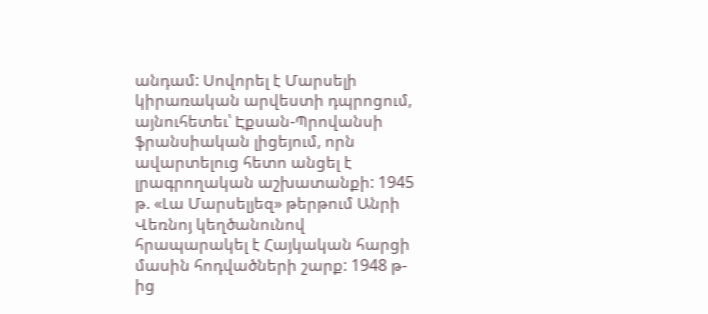անդամ: Սովորել է Մարսելի կիրառական արվեստի դպրոցում, այնուհետեւ՝ Էքսան-Պրովանսի ֆրանսիական լիցեյում, որն ավարտելուց հետո անցել է լրագրողական աշխատանքի: 1945 թ. «Լա Մարսելյեզ» թերթում Անրի Վեռնոյ կեղծանունով հրապարակել է Հայկական հարցի մասին հոդվածների շարք: 1948 թ-ից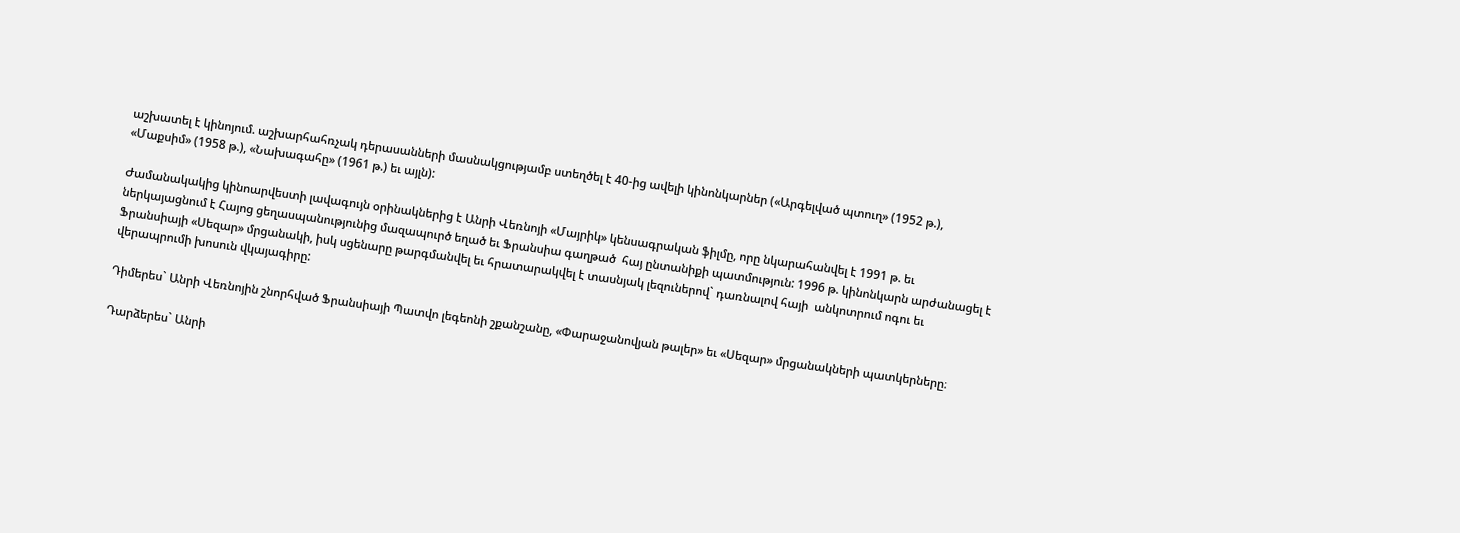աշխատել է կինոյում. աշխարհահռչակ դերասանների մասնակցությամբ ստեղծել է 40-ից ավելի կինոնկարներ («Արգելված պտուղ» (1952 թ.), «Մաքսիմ» (1958 թ.), «Նախագահը» (1961 թ.) եւ այլն):

Ժամանակակից կինոարվեստի լավագույն օրինակներից է Անրի Վեռնոյի «Մայրիկ» կենսագրական ֆիլմը, որը նկարահանվել է 1991 թ. եւ ներկայացնում է Հայոց ցեղասպանությունից մազապուրծ եղած եւ Ֆրանսիա գաղթած  հայ ընտանիքի պատմություն: 1996 թ. կինոնկարն արժանացել է Ֆրանսիայի «Սեզար» մրցանակի, իսկ սցենարը թարգմանվել եւ հրատարակվել է տասնյակ լեզուներով` դառնալով հայի  անկոտրում ոգու եւ վերապրումի խոսուն վկայագիրը:

Դիմերես` Անրի Վեռնոյին շնորհված Ֆրանսիայի Պատվո լեգեոնի շքանշանը, «Փարաջանովյան թալեր» եւ «Սեզար» մրցանակների պատկերները։

Դարձերես` Անրի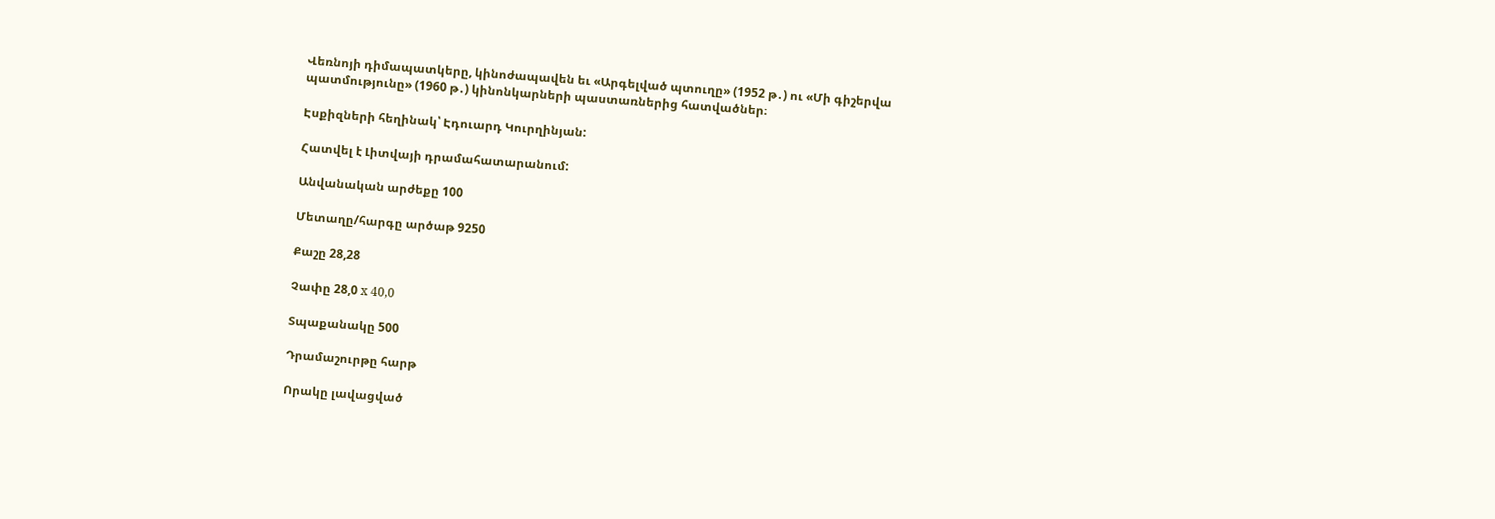Վեռնոյի դիմապատկերը, կինոժապավեն եւ «Արգելված պտուղը» (1952 թ․) ու «Մի գիշերվա պատմությունը» (1960 թ․) կինոնկարների պաստառներից հատվածներ։

Էսքիզների հեղինակ՝ Էդուարդ Կուրղինյան:

Հատվել է Լիտվայի դրամահատարանում:

Անվանական արժեքը 100

Մետաղը/հարգը արծաթ 9250

Քաշը 28,28

Չափը 28,0 x 40,0

Տպաքանակը 500

Դրամաշուրթը հարթ

Որակը լավացված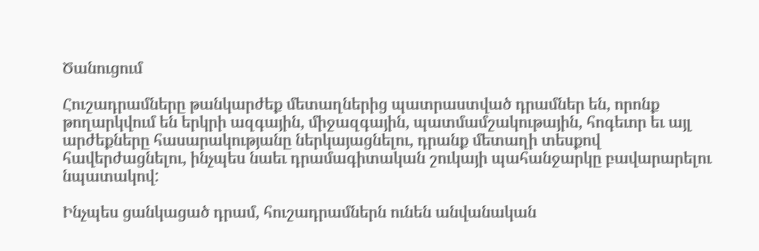Ծանուցում

Հուշադրամները թանկարժեք մետաղներից պատրաստված դրամներ են, որոնք թողարկվում են երկրի ազգային, միջազգային, պատմամշակութային, հոգեւոր եւ այլ արժեքները հասարակությանը ներկայացնելու, դրանք մետաղի տեսքով հավերժացնելու, ինչպես նաեւ դրամագիտական շուկայի պահանջարկը բավարարելու նպատակով:

Ինչպես ցանկացած դրամ, հուշադրամներն ունեն անվանական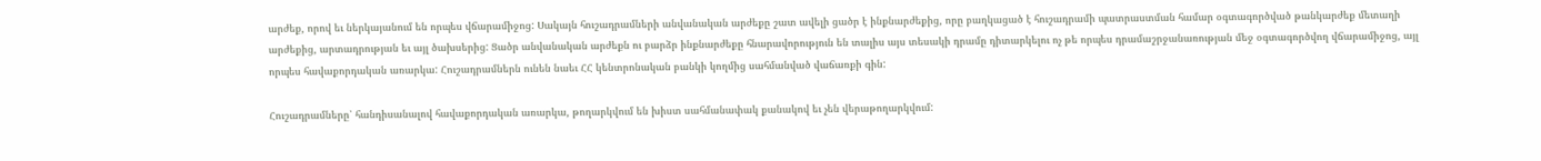արժեք, որով եւ ներկայանում են որպես վճարամիջոց: Սակայն հուշադրամների անվանական արժեքը շատ ավելի ցածր է ինքնարժեքից, որը բաղկացած է հուշադրամի պատրաստման համար օգտագործված թանկարժեք մետաղի արժեքից, արտադրության եւ այլ ծախսերից: Ցածր անվանական արժեքն ու բարձր ինքնարժեքը հնարավորություն են տալիս այս տեսակի դրամը դիտարկելու ոչ թե որպես դրամաշրջանառության մեջ օգտագործվող վճարամիջոց, այլ որպես հավաքորդական առարկա: Հուշադրամներն ունեն նաեւ ՀՀ կենտրոնական բանկի կողմից սահմանված վաճառքի գին:

Հուշադրամները՝ հանդիսանալով հավաքորդական առարկա, թողարկվում են խիստ սահմանափակ քանակով եւ չեն վերաթողարկվում: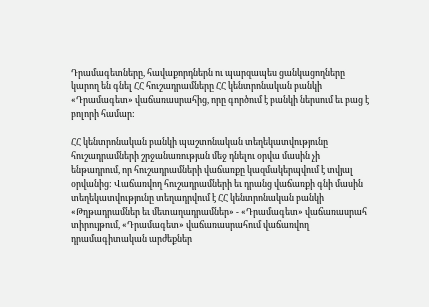Դրամագետները, հավաքորդներն ու պարզապես ցանկացողները կարող են գնել ՀՀ հուշադրամները ՀՀ կենտրոնական բանկի «Դրամագետ» վաճառասրահից, որը գործում է բանկի ներսում եւ բաց է բոլորի համար:

ՀՀ կենտրոնական բանկի պաշտոնական տեղեկատվությունը հուշադրամների շրջանառության մեջ դնելու օրվա մասին չի ենթադրում, որ հուշադրամների վաճառքը կազմակերպվում է տվյալ օրվանից: Վաճառվող հուշադրամների եւ դրանց վաճառքի գնի մասին տեղեկատվությունը տեղադրվում է ՀՀ կենտրոնական բանկի «Թղթադրամներ եւ մետաղադրամներ» - «Դրամագետ» վաճառասրահ տիրույթում, «Դրամագետ» վաճառասրահում վաճառվող դրամագիտական արժեքներ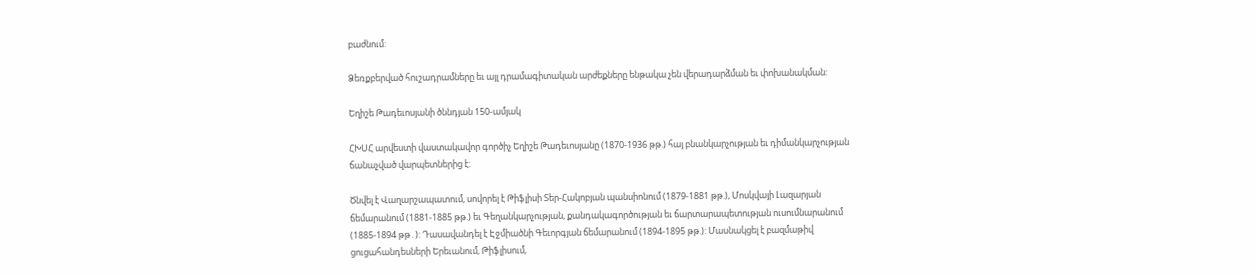բաժնում:

Ձեռքբերված հուշադրամները եւ այլ դրամագիտական արժեքները ենթակա չեն վերադարձման եւ փոխանակման:

Եղիշե Թադեւոսյանի ծննդյան 150-ամյակ

ՀԽՍՀ արվեստի վաստակավոր գործիչ Եղիշե Թադեւոսյանը (1870-1936 թթ.) հայ բնանկարչության եւ դիմանկարչության ճանաչված վարպետներից է:

Ծնվել է Վաղարշապատում, սովորել է Թիֆլիսի Տեր-Հակոբյան պանսիոնում (1879-1881 թթ.), Մոսկվայի Լազարյան ճեմարանում (1881-1885 թթ.) եւ Գեղանկարչության, քանդակագործության եւ ճարտարապետության ուսումնարանում (1885-1894 թթ․): Դասավանդել է Էջմիածնի Գեւորգյան ճեմարանում (1894-1895 թթ.): Մասնակցել է բազմաթիվ ցուցահանդեսների Երեւանում, Թիֆլիսում,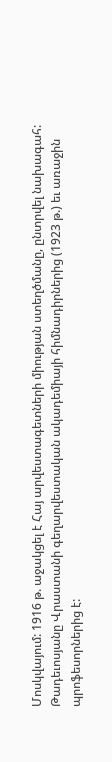Մոսկվայում: 1916 թ. աջակցել է Հայ արվեստագետների միության ստեղծմանը, ընտրվել նախագահ: Թադեւոսյանը Վրաստանի գեղարվեստական ակադեմիայի հիմնադիրներից (1923 թ.) եւ առաջին պրոֆեսորներից է: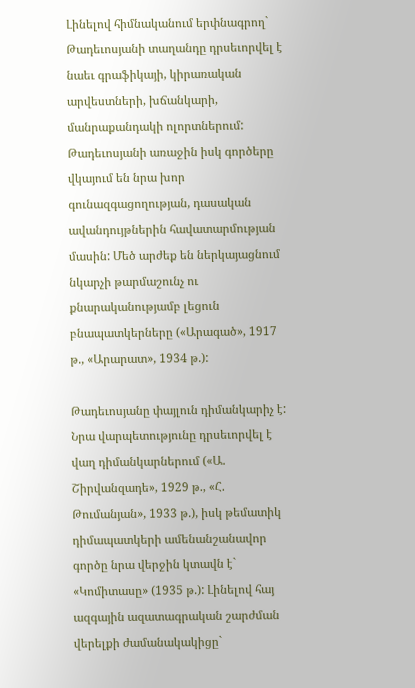Լինելով հիմնականում երփնագրող` Թադեւոսյանի տաղանդը դրսեւորվել է նաեւ գրաֆիկայի, կիրառական արվեստների, խճանկարի, մանրաքանդակի ոլորտներում: Թադեւոսյանի առաջին իսկ գործերը վկայում են նրա խոր գունազգացողության, դասական ավանդույթներին հավատարմության մասին: Մեծ արժեք են ներկայացնում նկարչի թարմաշունչ ու քնարականությամբ լեցուն բնապատկերները («Արագած», 1917 թ., «Արարատ», 1934 թ.):

Թադեւոսյանը փայլուն դիմանկարիչ է: Նրա վարպետությունը դրսեւորվել է վաղ դիմանկարներում («Ա. Շիրվանզադե», 1929 թ., «Հ. Թումանյան», 1933 թ.), իսկ թեմատիկ դիմապատկերի ամենանշանավոր գործը նրա վերջին կտավն է` «Կոմիտասը» (1935 թ.): Լինելով հայ ազգային ազատագրական շարժման վերելքի ժամանակակիցը`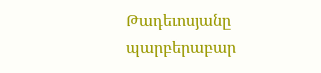Թադեւոսյանը պարբերաբար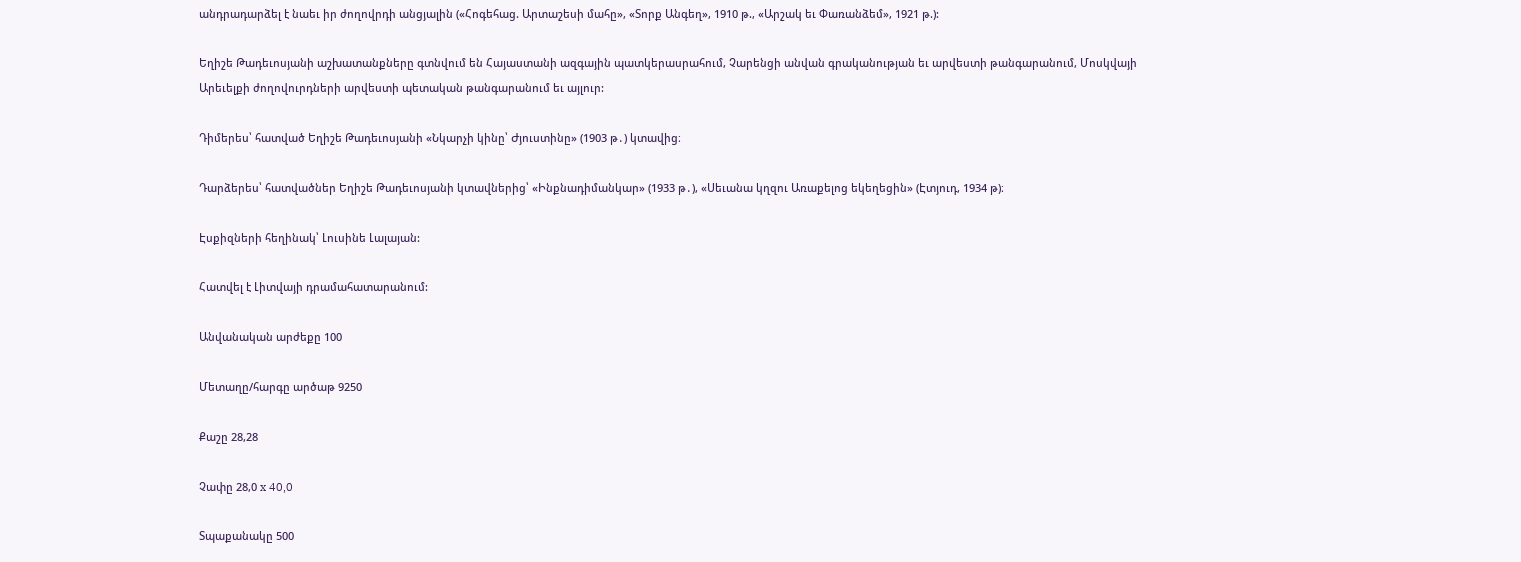անդրադարձել է նաեւ իր ժողովրդի անցյալին («Հոգեհաց. Արտաշեսի մահը», «Տորք Անգեղ», 1910 թ., «Արշակ եւ Փառանձեմ», 1921 թ.):

Եղիշե Թադեւոսյանի աշխատանքները գտնվում են Հայաստանի ազգային պատկերասրահում, Չարենցի անվան գրականության եւ արվեստի թանգարանում, Մոսկվայի Արեւելքի ժողովուրդների արվեստի պետական թանգարանում եւ այլուր:

Դիմերես՝ հատված Եղիշե Թադեւոսյանի «Նկարչի կինը՝ Ժյուստինը» (1903 թ․) կտավից։

Դարձերես՝ հատվածներ Եղիշե Թադեւոսյանի կտավներից՝ «Ինքնադիմանկար» (1933 թ․), «Սեւանա կղզու Առաքելոց եկեղեցին» (Էտյուդ, 1934 թ)։

Էսքիզների հեղինակ՝ Լուսինե Լալայան:

Հատվել է Լիտվայի դրամահատարանում:

Անվանական արժեքը 100

Մետաղը/հարգը արծաթ 9250

Քաշը 28,28

Չափը 28,0 x 40,0

Տպաքանակը 500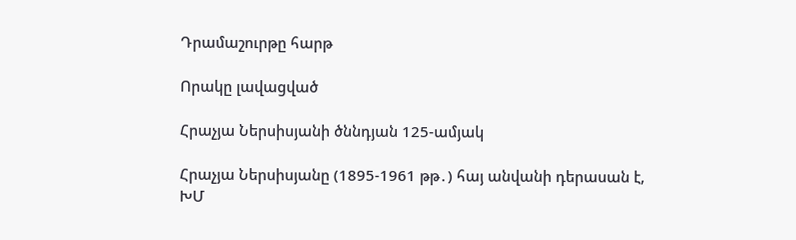Դրամաշուրթը հարթ

Որակը լավացված

Հրաչյա Ներսիսյանի ծննդյան 125-ամյակ

Հրաչյա Ներսիսյանը (1895-1961 թթ․) հայ անվանի դերասան է, ԽՄ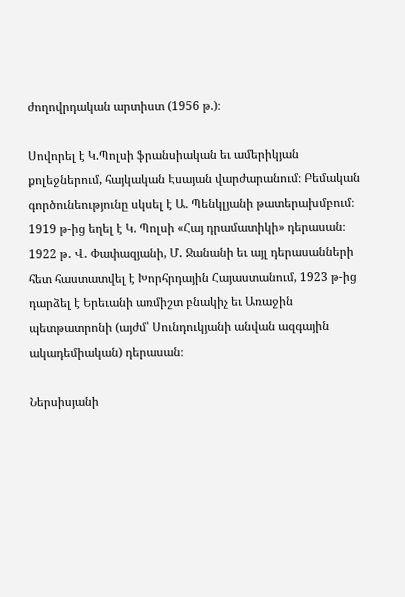ժողովրդական արտիստ (1956 թ.)։

Սովորել է Կ.Պոլսի ֆրանսիական եւ ամերիկյան քոլեջներում, հայկական Էսայան վարժարանում։ Բեմական գործունեությունը սկսել է Ա. Պենկլյանի թատերախմբում։ 1919 թ-ից եղել է Կ. Պոլսի «Հայ դրամատիկի» դերասան։ 1922 թ․ Վ․ Փափազյանի, Մ․ Ջանանի եւ այլ դերասանների հետ հաստատվել է Խորհրդային Հայաստանում, 1923 թ-ից դարձել է Երեւանի առմիշտ բնակիչ եւ Առաջին պետթատրոնի (այժմ՝ Սունդուկյանի անվան ազգային ակադեմիական) դերասան։

Ներսիսյանի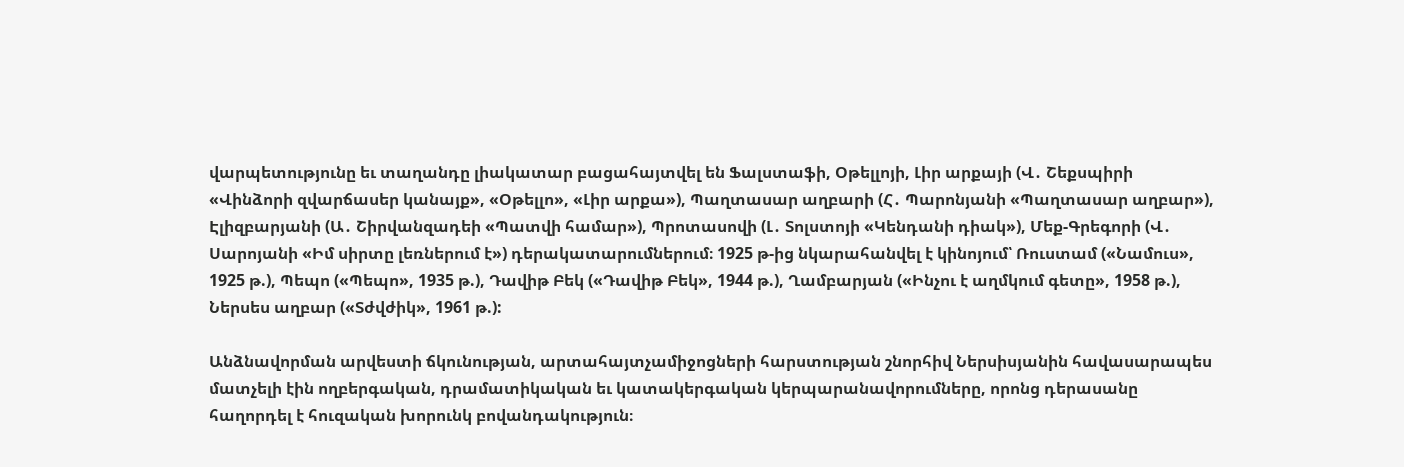վարպետությունը եւ տաղանդը լիակատար բացահայտվել են Ֆալստաֆի, Օթելլոյի, Լիր արքայի (Վ․ Շեքսպիրի «Վինձորի զվարճասեր կանայք», «Օթելլո», «Լիր արքա»), Պաղտասար աղբարի (Հ․ Պարոնյանի «Պաղտասար աղբար»), Էլիզբարյանի (Ա․ Շիրվանզադեի «Պատվի համար»), Պրոտասովի (Լ․ Տոլստոյի «Կենդանի դիակ»), Մեք-Գրեգորի (Վ․ Սարոյանի «Իմ սիրտը լեռներում է») դերակատարումներում։ 1925 թ-ից նկարահանվել է կինոյում՝ Ռուստամ («Նամուս», 1925 թ.), Պեպո («Պեպո», 1935 թ.), Դավիթ Բեկ («Դավիթ Բեկ», 1944 թ.), Ղամբարյան («Ինչու է աղմկում գետը», 1958 թ.), Ներսես աղբար («Տժվժիկ», 1961 թ.):

Անձնավորման արվեստի ճկունության, արտահայտչամիջոցների հարստության շնորհիվ Ներսիսյանին հավասարապես մատչելի էին ողբերգական, դրամատիկական եւ կատակերգական կերպարանավորումները, որոնց դերասանը հաղորդել է հուզական խորունկ բովանդակություն։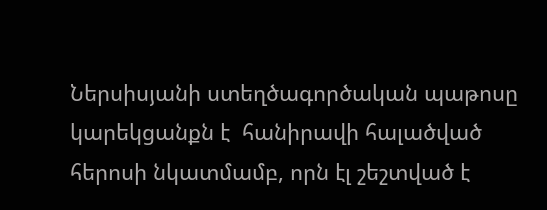Ներսիսյանի ստեղծագործական պաթոսը կարեկցանքն է  հանիրավի հալածված հերոսի նկատմամբ, որն էլ շեշտված է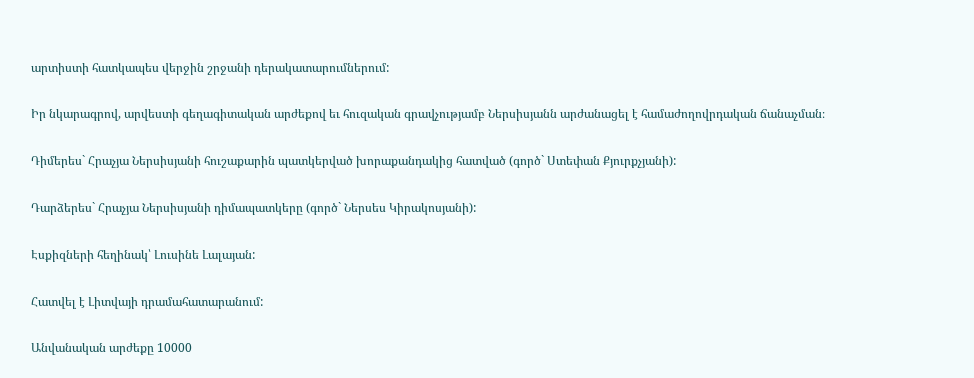արտիստի հատկապես վերջին շրջանի դերակատարումներում:

Իր նկարագրով, արվեստի գեղագիտական արժեքով եւ հուզական գրավչությամբ Ներսիսյանն արժանացել է համաժողովրդական ճանաչման։

Դիմերես` Հրաչյա Ներսիսյանի հուշաքարին պատկերված խորաքանդակից հատված (գործ` Ստեփան Քյուրքչյանի):

Դարձերես` Հրաչյա Ներսիսյանի դիմապատկերը (գործ` Ներսես Կիրակոսյանի):

Էսքիզների հեղինակ՝ Լուսինե Լալայան:

Հատվել է Լիտվայի դրամահատարանում:

Անվանական արժեքը 10000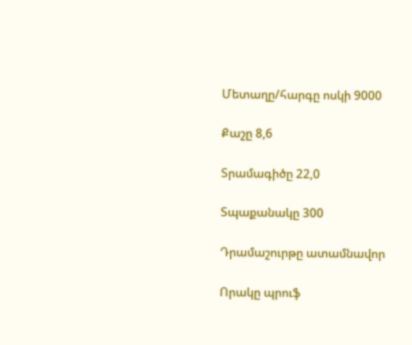Մետաղը/հարգը ոսկի 9000

Քաշը 8,6

Տրամագիծը 22,0

Տպաքանակը 300

Դրամաշուրթը ատամնավոր

Որակը պրուֆ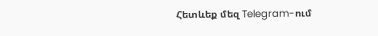Հետևեք մեզ Telegram-ում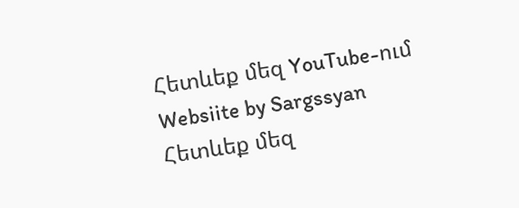Հետևեք մեզ YouTube-ում
Websiite by Sargssyan
Հետևեք մեզ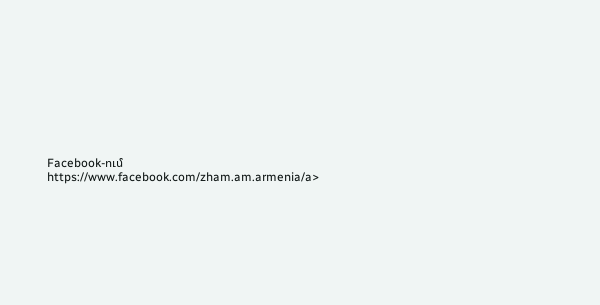Facebook-ում https://www.facebook.com/zham.am.armenia/a>